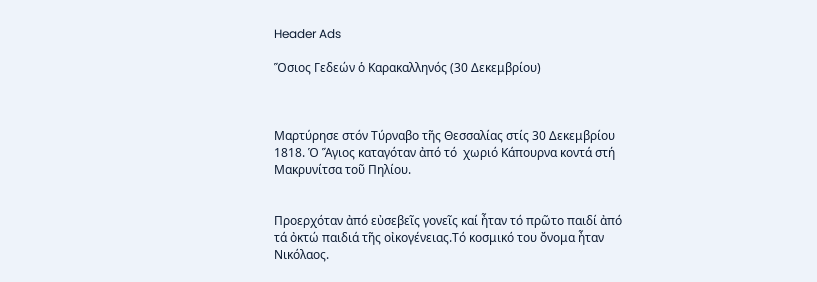Header Ads

Ὅσιος Γεδεών ὁ Καρακαλληνός (30 Δεκεμβρίου)



Μαρτύρησε στόν Τύρναβο τῆς Θεσσαλίας στίς 30 Δεκεμβρίου 1818. Ὁ Ἅγιος καταγόταν ἀπό τό  χωριό Κάπουρνα κοντά στή Μακρυνίτσα τοῦ Πηλίου.


Προερχόταν ἀπό εὐσεβεῖς γονεῖς καί ἦταν τό πρῶτο παιδί ἀπό τά ὀκτώ παιδιά τῆς οἰκογένειας.Τό κοσμικό του ὄνομα ἦταν Νικόλαος.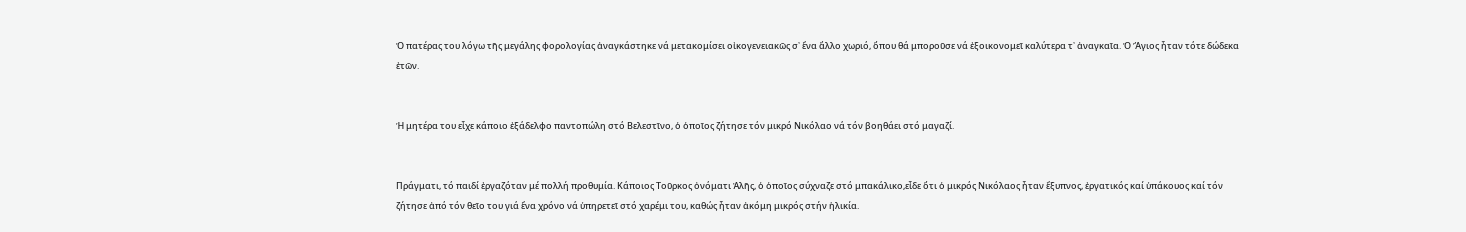Ὁ πατέρας του λόγω τῆς μεγάλης φορολογίας ἀναγκάστηκε νά μετακομίσει οἰκογενειακῶς σ᾽ ἕνα ἄλλο χωριό, ὅπου θά μποροῦσε νά ἐξοικονομεῖ καλύτερα τ᾽ ἀναγκαῖα. Ὁ Ἅγιος ἦταν τότε δώδεκα ἐτῶν.


Ἡ μητέρα του εἶχε κάποιο ἐξάδελφο παντοπώλη στό Βελεστῖνο, ὁ ὁποῖος ζήτησε τόν μικρό Νικόλαο νά τόν βοηθάει στό μαγαζί.


Πράγματι, τό παιδί ἐργαζόταν μέ πολλή προθυμία. Κάποιος Τοῦρκος ὀνόματι Ἀλῆς, ὁ ὁποῖος σύχναζε στό μπακάλικο,εἶδε ὅτι ὁ μικρός Νικόλαος ἦταν ἔξυπνος, ἐργατικός καί ὑπάκουος καί τόν ζήτησε ἀπό τόν θεῖο του γιά ἕνα χρόνο νά ὑπηρετεῖ στό χαρέμι του, καθώς ἦταν ἀκόμη μικρός στήν ἡλικία.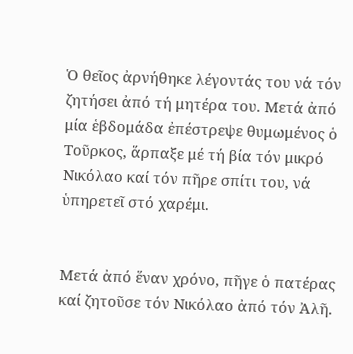Ὁ θεῖος ἀρνήθηκε λέγοντάς του νά τόν ζητήσει ἀπό τή μητέρα του. Μετά ἀπό μία ἑβδομάδα ἐπέστρεψε θυμωμένος ὁ Τοῦρκος, ἅρπαξε μέ τή βία τόν μικρό Νικόλαο καί τόν πῆρε σπίτι του, νά ὑπηρετεῖ στό χαρέμι.


Μετά ἀπό ἕναν χρόνο, πῆγε ὁ πατέρας καί ζητοῦσε τόν Νικόλαο ἀπό τόν Ἀλῆ.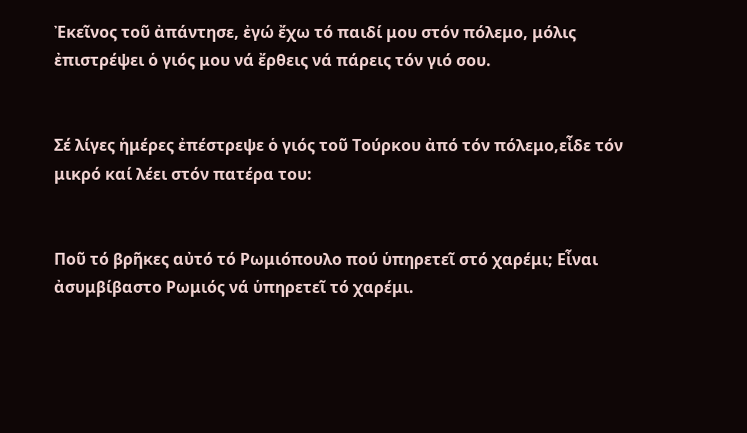Ἐκεῖνος τοῦ ἀπάντησε, ἐγώ ἔχω τό παιδί μου στόν πόλεμο, μόλις ἐπιστρέψει ὁ γιός μου νά ἔρθεις νά πάρεις τόν γιό σου.


Σέ λίγες ἡμέρες ἐπέστρεψε ὁ γιός τοῦ Τούρκου ἀπό τόν πόλεμο,εἶδε τόν μικρό καί λέει στόν πατέρα του:


Ποῦ τό βρῆκες αὐτό τό Ρωμιόπουλο πού ὑπηρετεῖ στό χαρέμι; Εἶναι ἀσυμβίβαστο Ρωμιός νά ὑπηρετεῖ τό χαρέμι.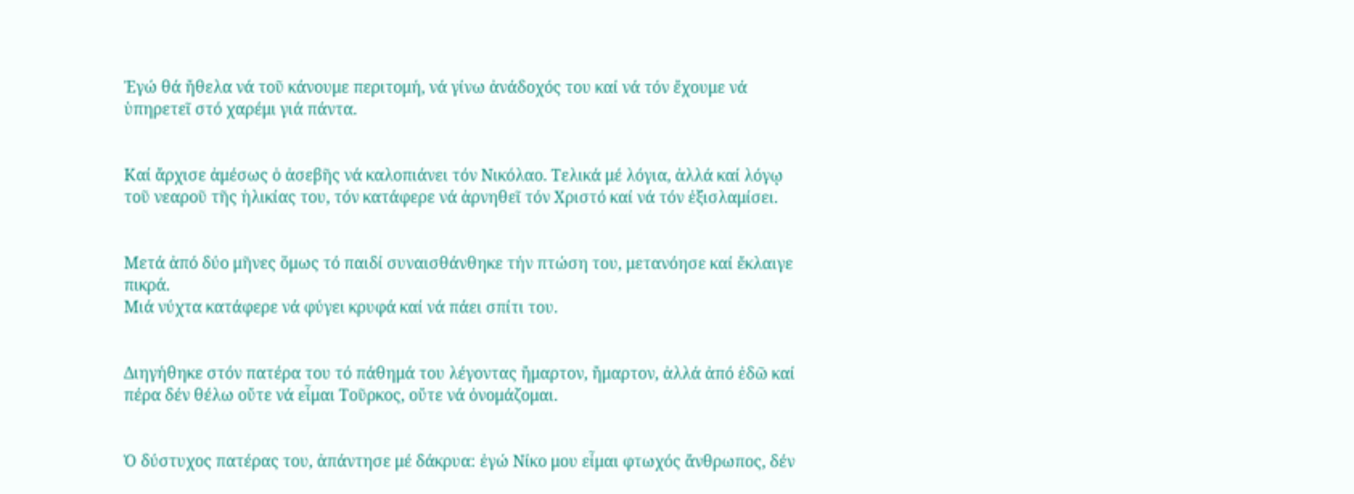Ἐγώ θά ἤθελα νά τοῦ κάνουμε περιτομή, νά γίνω ἀνάδοχός του καί νά τόν ἔχουμε νά ὑπηρετεῖ στό χαρέμι γιά πάντα.


Καί ἄρχισε ἀμέσως ὁ ἀσεβῆς νά καλοπιάνει τόν Νικόλαο. Τελικά μέ λόγια, ἀλλά καί λόγῳ τοῦ νεαροῦ τῆς ἡλικίας του, τόν κατάφερε νά ἀρνηθεῖ τόν Χριστό καί νά τόν ἐξισλαμίσει.


Μετά ἀπό δύο μῆνες ὅμως τό παιδί συναισθάνθηκε τήν πτώση του, μετανόησε καί ἔκλαιγε πικρά.
Μιά νύχτα κατάφερε νά φύγει κρυφά καί νά πάει σπίτι του.


Διηγήθηκε στόν πατέρα του τό πάθημά του λέγοντας ἤμαρτον, ἤμαρτον, ἀλλά ἀπό ἐδῶ καί πέρα δέν θέλω οὔτε νά εἶμαι Τοῦρκος, οὔτε νά ὀνομάζομαι.


Ὁ δύστυχος πατέρας του, ἀπάντησε μέ δάκρυα: ἐγώ Νίκο μου εἶμαι φτωχός ἄνθρωπος, δέν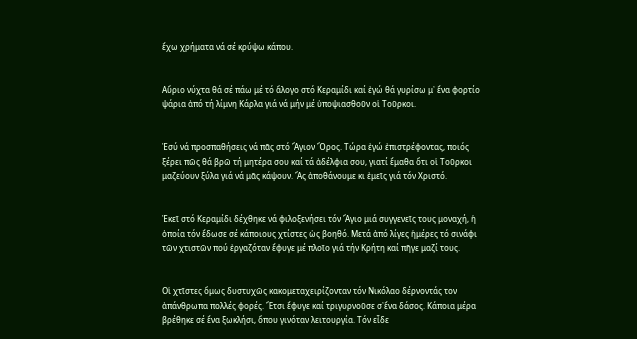ἔχω χρήματα νά σέ κρύψω κάπου.


Αὔριο νύχτα θά σέ πάω μέ τό ἄλογο στό Κεραμίδι καί ἐγώ θά γυρίσω μ᾽ ἕνα φορτίο ψάρια ἀπό τή λίμνη Κάρλα γιά νά μήν μέ ὑποψιασθοῦν οἱ Τοῦρκοι.


Ἐσύ νά προσπαθήσεις νά πᾶς στό Ἅγιον Ὄρος. Τώρα ἐγώ ἐπιστρέφοντας, ποιός ξέρει πῶς θά βρῶ τή μητέρα σου καί τά ἀδέλφια σου, γιατί ἔμαθα ὅτι οἱ Τοῦρκοι μαζεύουν ξύλα γιά νά μᾶς κάψουν. Ἄς ἀποθάνουμε κι ἐμεῖς γιά τόν Χριστό.


Ἐκεῖ στό Kεραμίδι δέχθηκε νά φιλοξενήσει τόν Ἅγιο μιά συγγενεῖς τους μοναχή, ἡ ὁποία τόν ἔδωσε σέ κάποιους χτίστες ὡς βοηθό. Μετά ἀπό λίγες ἡμέρες τό σινάφι τῶν χτιστῶν πού ἐργαζόταν ἔφυγε μέ πλοῖο γιά τήν Κρήτη καί πῆγε μαζί τους.


Οἱ χτῖστες ὅμως δυστυχῶς κακομεταχειρίζονταν τόν Νικόλαο δέρνοντάς τον ἀπάνθρωπα πολλές φορές. Ἔτσι ἔφυγε καί τριγυρνοῦσε σ᾽ἕνα δάσος. Κάποια μέρα βρέθηκε σέ ἕνα ξωκλήσι, ὅπου γινόταν λειτουργία. Τόν εἶδε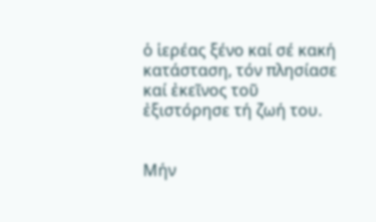ὁ ἱερέας ξένο καί σέ κακή κατάσταση, τόν πλησίασε καί ἐκεῖνος τοῦ ἐξιστόρησε τή ζωή του.


Μήν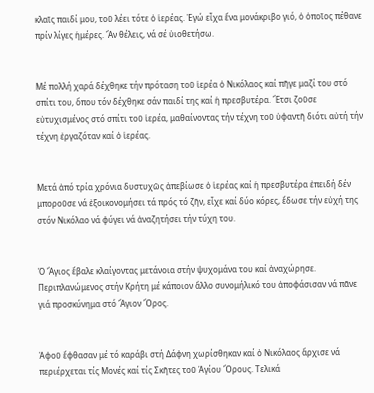κλαῖς παιδί μου, τοῦ λέει τότε ὁ ἱερέας. Ἐγώ εἶχα ἕνα μονάκριβο γιό, ὁ ὁποῖος πέθανε πρίν λίγες ἡμέρες. Ἄν θέλεις, νά σέ ὑιοθετήσω.


Μέ πολλή χαρά δέχθηκε τήν πρόταση τοῦ ἱερέα ὁ Νικόλαος καί πῆγε μαζί του στό σπίτι του, ὅπου τόν δέχθηκε σάν παιδί της καί ἡ πρεσβυτέρα. Ἔτσι ζοῦσε εὐτυχισμένος στό σπίτι τοῦ ἱερέα, μαθαίνοντας τήν τέχνη τοῦ ὑφαντῆ διότι αὐτή τήν τέχνη ἐργαζόταν καί ὁ ἱερέας.


Μετά ἀπό τρία χρόνια δυστυχῶς ἀπεβίωσε ὁ ἱερέας καί ἡ πρεσβυτέρα ἐπειδή δέν μποροῦσε νά ἐξοικονομήσει τά πρός τό ζῆν, εἶχε καί δύο κόρες, ἔδωσε τήν εὐχή της στόν Νικόλαο νά φύγει νά ἀναζητήσει τήν τύχη του.


Ὁ Ἅγιος ἔβαλε κλαίγοντας μετάνοια στήν ψυχομάνα του καί ἀναχώρησε. Περιπλανώμενος στήν Κρήτη μέ κάποιον ἄλλο συνομήλικό του ἀποφάσισαν νά πᾶνε γιά προσκύνημα στό Ἅγιον Ὄρος.


Ἀφοῦ ἔφθασαν μέ τό καράβι στή Δάφνη χωρίσθηκαν καί ὁ Νικόλαος ἄρχισε νά περιέρχεται τίς Μονές καί τίς Σκῆτες τοῦ Ἁγίου Ὄρους. Τελικά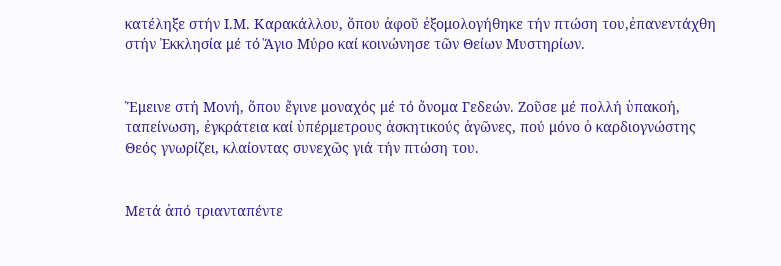κατέληξε στήν Ι.Μ. Καρακάλλου, ὅπου ἀφοῦ ἐξομολογήθηκε τήν πτώση του,ἐπανεντάχθη στήν Ἐκκλησία μέ τό Ἅγιο Μύρο καί κοινώνησε τῶν Θείων Μυστηρίων.


Ἔμεινε στή Μονή, ὅπου ἔγινε μοναχός μέ τό ὄνομα Γεδεών. Ζοῦσε μέ πολλή ὑπακοή, ταπείνωση, ἐγκράτεια καί ὑπέρμετρους ἀσκητικούς ἀγῶνες, πού μόνο ὁ καρδιογνώστης Θεός γνωρίζει, κλαίοντας συνεχῶς γιά τήν πτώση του.


Μετά ἀπό τριανταπέντε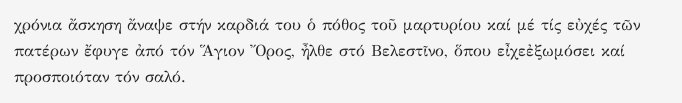χρόνια ἄσκηση ἄναψε στήν καρδιά του ὁ πόθος τοῦ μαρτυρίου καί μέ τίς εὐχές τῶν πατέρων ἔφυγε ἀπό τόν Ἅγιον Ὄρος, ἦλθε στό Βελεστῖνο, ὅπου εἶχεἐξωμόσει καί προσποιόταν τόν σαλό.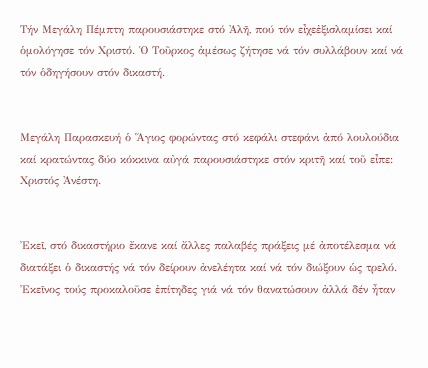Τήν Μεγάλη Πέμπτη παρουσιάστηκε στό Ἀλῆ, πού τόν εἶχεἐξισλαμίσει καί ὁμολόγησε τόν Χριστό. Ὁ Τοῦρκος ἀμέσως ζήτησε νά τόν συλλάβουν καί νά τόν ὁδηγήσουν στόν δικαστή.


Μεγάλη Παρασκευή ὁ Ἅγιος φορώντας στό κεφάλι στεφάνι ἀπό λουλούδια καί κρατώντας δύο κόκκινα αὐγά παρουσιάστηκε στόν κριτῆ καί τοῦ εἶπε: Χριστός Ἀνέστη.


Ἐκεῖ, στό δικαστήριο ἔκανε καί ἄλλες παλαβές πράξεις μέ ἀποτέλεσμα νά διατάξει ὁ δικαστής νά τόν δείρουν ἀνελέητα καί νά τόν διώξουν ὡς τρελό. Ἐκεῖνος τούς προκαλοῦσε ἐπίτηδες γιά νά τόν θανατώσουν ἀλλά δέν ἦταν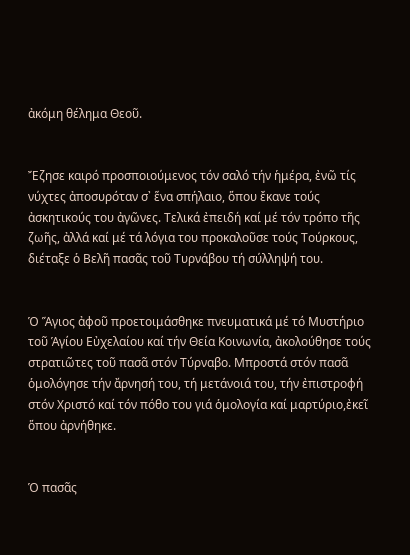ἀκόμη θέλημα Θεοῦ.


Ἔζησε καιρό προσποιούμενος τόν σαλό τήν ἡμέρα, ἐνῶ τίς νύχτες ἀποσυρόταν σ᾽ ἕνα σπήλαιο, ὅπου ἔκανε τούς ἀσκητικούς του ἀγῶνες. Τελικά ἐπειδή καί μέ τόν τρόπο τῆς ζωῆς, ἀλλά καί μέ τά λόγια του προκαλοῦσε τούς Τούρκους, διέταξε ὁ Βελῆ πασᾶς τοῦ Τυρνάβου τή σύλληψή του.


Ὁ Ἅγιος ἀφοῦ προετοιμάσθηκε πνευματικά μέ τό Μυστήριο τοῦ Ἁγίου Εὐχελαίου καί τήν Θεία Κοινωνία, ἀκολούθησε τούς στρατιῶτες τοῦ πασᾶ στόν Τύρναβο. Μπροστά στόν πασᾶ ὁμολόγησε τήν ἄρνησή του, τή μετάνοιά του, τήν ἐπιστροφή στόν Χριστό καί τόν πόθο του γιά ὁμολογία καί μαρτύριο,ἐκεῖ ὅπου ἀρνήθηκε.


Ὁ πασᾶς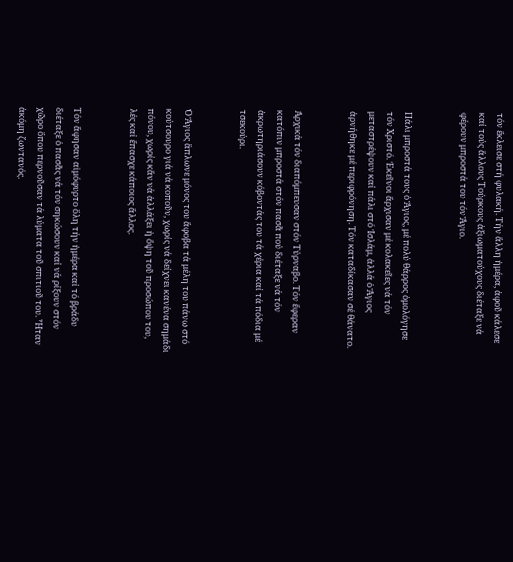τόν ἔκλεισε στή φυλακή. Τήν ἄλλη ἡμέρα, ἀφοῦ κάλεσε καί τούς ἄλλους Τούρκους ἀξιωματούχους διέταξε νά φέρουν μπροστά του τόν Ἅγιο.


Πάλι μπροστά τους ὁ Ἅγιος, μέ πολύ θάρρος ὁμολόγησε τόν Χριστό. Ἐκεῖνοι ἄρχισαν μέ κολακεῖες νά τόν μεταστρέψουν καί πάλι στό Ἰσλάμ, ἀλλά ὁ Ἅγιος ἀρνήθηκε μέ περιφρόνηση. Τόν καταδίκασαν σέ θάνατο.


Ἀρχικά τόν διαπόμπευσαν στόν Τύρναβο. Τόν ἔφεραν κατόπιν μπροστά στόν πασᾶ πού διέταξε νά τόν ἀκρωτηριάσουν κόβοντάς του τά χέρια καί τά πόδια μέ τσεκούρι.


Ὁ Ἅγιος ἅπλωνε μόνος του ἄφοβα τά μέλη του πάνω στό κούτσουρο γιά νά κοποῦν, χωρίς νά δείχνει κανένα σημάδι πόνου, χωρίς κἄν νά ἀλλάξει ἡ ὄψη τοῦ προσώπου του, λές καί ἔπασχε κάποιος ἄλλος.


Τόν ἄφησαν αἱμόφυρτο ὅλη τήν ἡμέρα καί τό βράδυ διέταξε ὁ πασᾶς νά τόν σηκώσουν καί νά ρίξουν στόν χῶρο ὅπου περνοῦσαν τά λύματα τοῦ σπιτιοῦ του. Ἦταν ἀκόμη ζωντανός.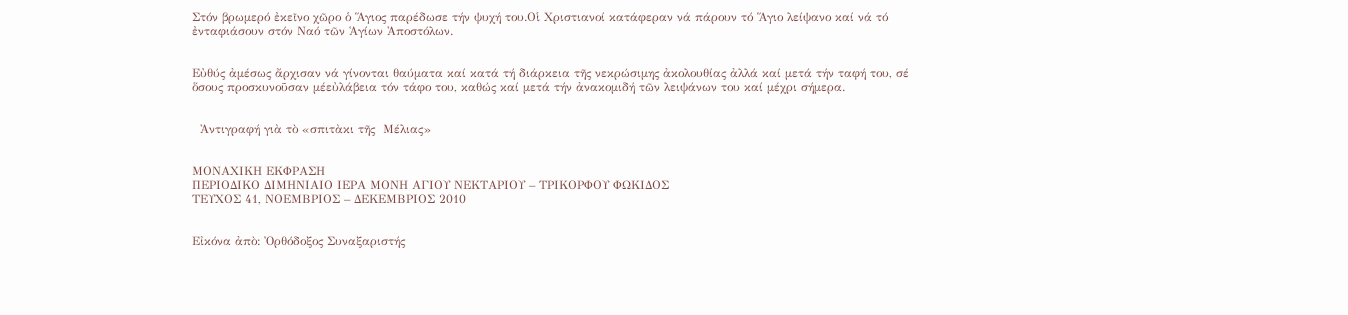Στόν βρωμερό ἐκεῖνο χῶρο ὁ Ἅγιος παρέδωσε τήν ψυχή του.Οἱ Χριστιανοί κατάφεραν νά πάρουν τό Ἅγιο λείψανο καί νά τό ἐνταφιάσουν στόν Ναό τῶν Ἁγίων Ἀποστόλων.


Εὐθύς ἀμέσως ἄρχισαν νά γίνονται θαύματα καί κατά τή διάρκεια τῆς νεκρώσιμης ἀκολουθίας ἀλλά καί μετά τήν ταφή του, σέ ὅσους προσκυνοῦσαν μέεὐλάβεια τόν τάφο του, καθώς καί μετά τήν ἀνακομιδή τῶν λειψάνων του καί μέχρι σήμερα.


  Ἀντιγραφή γιὰ τὸ «σπιτὰκι τῆς  Μέλιας»


ΜΟΝΑΧΙΚΗ ΕΚΦΡΑΣΗ
ΠΕΡΙΟΔΙΚΟ ΔΙΜΗΝΙΑΙΟ ΙΕΡΑ ΜΟΝΗ ΑΓΙΟΥ ΝΕΚΤΑΡΙΟΥ – ΤΡΙΚΟΡΦΟΥ ΦΩΚΙΔΟΣ
ΤΕΥΧΟΣ 41, ΝΟΕΜΒΡΙΟΣ – ΔΕΚΕΜΒΡΙΟΣ 2010


Εἰκόνα ἀπὸ: Ὀρθόδοξος Συναξαριστής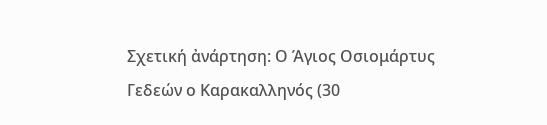Σχετική ἀνάρτηση: Ο Άγιος Οσιομάρτυς Γεδεών ο Καρακαλληνός (30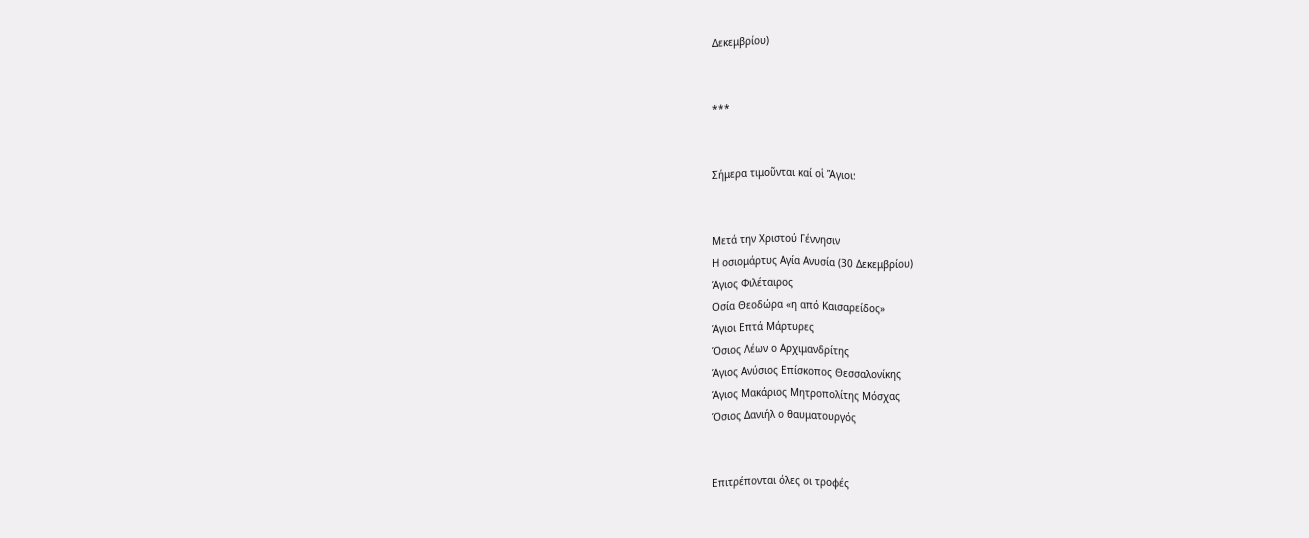Δεκεμβρίου)


***


Σήμερα τιμοῦνται καί οἱ Ἅγιοι:


Μετά την Χριστού Γέννησιν
Η οσιομάρτυς Αγία Ανυσία (30 Δεκεμβρίου)
Άγιος Φιλέταιρος
Οσία Θεοδώρα «η από Καισαρείδος»
Άγιοι Επτά Μάρτυρες
Όσιος Λέων ο Αρχιμανδρίτης
Άγιος Ανύσιος Επίσκοπος Θεσσαλονίκης
Άγιος Μακάριος Μητροπολίτης Μόσχας
Όσιος Δανιήλ ο θαυματουργός


Επιτρέπονται όλες οι τροφές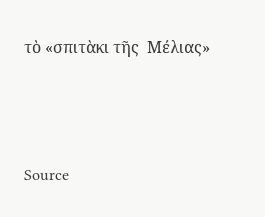τὸ «σπιτὰκι τῆς  Μέλιας»




Source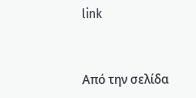link


Από την σελίδα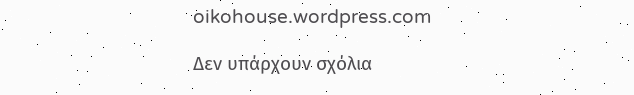oikohouse.wordpress.com

Δεν υπάρχουν σχόλια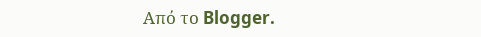Από το Blogger.